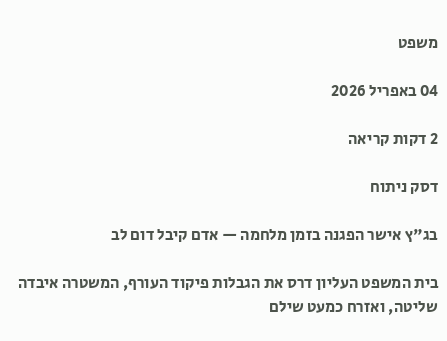משפט

04 באפריל 2026

2 דקות קריאה

דסק ניתוח

בג"ץ אישר הפגנה בזמן מלחמה — אדם קיבל דום לב

בית המשפט העליון דרס את הגבלות פיקוד העורף, המשטרה איבדה שליטה, ואזרח כמעט שילם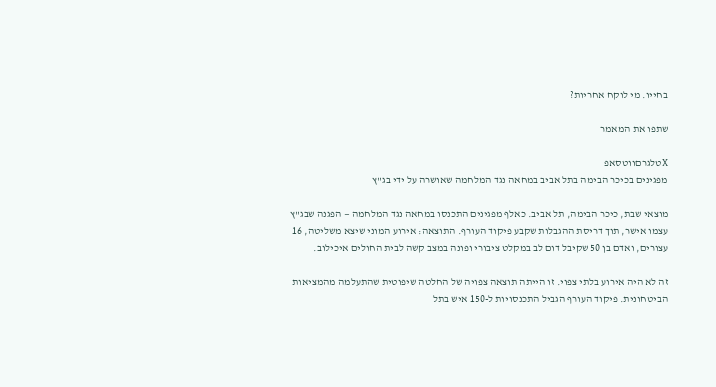בחייו. מי לוקח אחריות?

שתפו את המאמר

Xטלגרםווטסאפ
מפגינים בכיכר הבימה בתל אביב במחאה נגד המלחמה שאושרה על ידי בג"ץ

מוצאי שבת, כיכר הבימה, תל אביב. כאלף מפגינים התכנסו במחאה נגד המלחמה — הפגנה שבג"ץ עצמו אישר, תוך דריסת ההגבלות שקבע פיקוד העורף. התוצאה: אירוע המוני שיצא משליטה, 16 עצורים, ואדם בן 50 שקיבל דום לב במקלט ציבורי ופונה במצב קשה לבית החולים איכילוב.

זה לא היה אירוע בלתי צפוי. זו הייתה תוצאה צפויה של החלטה שיפוטית שהתעלמה מהמציאות הביטחונית. פיקוד העורף הגביל התכנסויות ל-150 איש בתל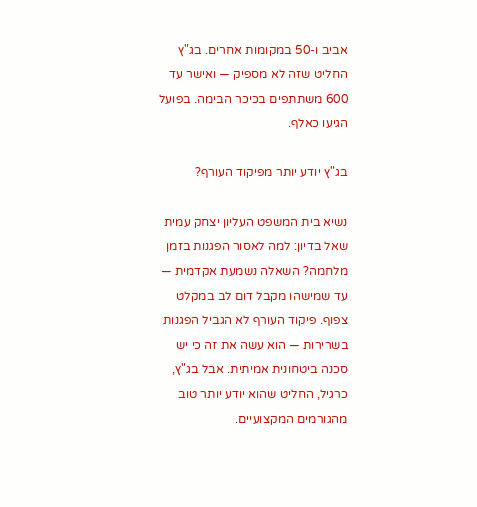אביב ו-50 במקומות אחרים. בג"ץ החליט שזה לא מספיק — ואישר עד 600 משתתפים בכיכר הבימה. בפועל הגיעו כאלף.

בג"ץ יודע יותר מפיקוד העורף?

נשיא בית המשפט העליון יצחק עמית שאל בדיון: למה לאסור הפגנות בזמן מלחמה? השאלה נשמעת אקדמית — עד שמישהו מקבל דום לב במקלט צפוף. פיקוד העורף לא הגביל הפגנות בשרירות — הוא עשה את זה כי יש סכנה ביטחונית אמיתית. אבל בג"ץ, כרגיל, החליט שהוא יודע יותר טוב מהגורמים המקצועיים.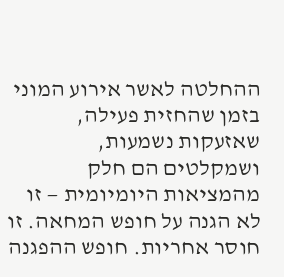ההחלטה לאשר אירוע המוני בזמן שהחזית פעילה, שאזעקות נשמעות, ושמקלטים הם חלק מהמציאות היומיומית — זו לא הגנה על חופש המחאה. זו חוסר אחריות. חופש ההפגנה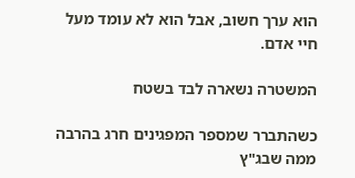הוא ערך חשוב, אבל הוא לא עומד מעל חיי אדם.

המשטרה נשארה לבד בשטח

כשהתברר שמספר המפגינים חרג בהרבה ממה שבג"ץ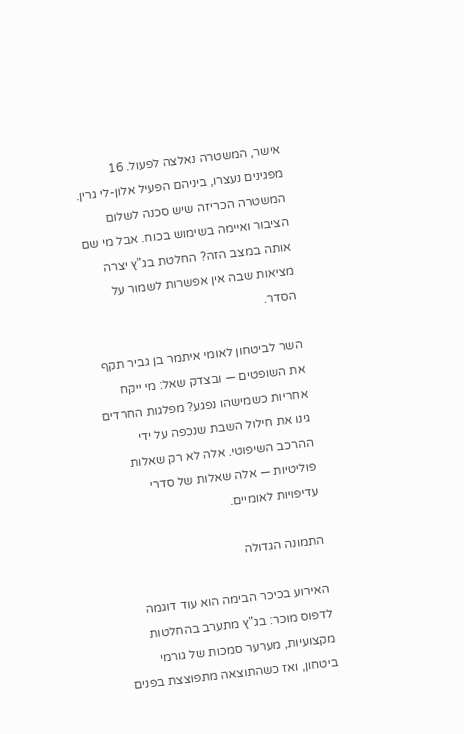אישר, המשטרה נאלצה לפעול. 16 מפגינים נעצרו, ביניהם הפעיל אלון-לי גרין. המשטרה הכריזה שיש סכנה לשלום הציבור ואיימה בשימוש בכוח. אבל מי שם אותה במצב הזה? החלטת בג"ץ יצרה מציאות שבה אין אפשרות לשמור על הסדר.

השר לביטחון לאומי איתמר בן גביר תקף את השופטים — ובצדק שאל: מי ייקח אחריות כשמישהו נפגע? מפלגות החרדים גינו את חילול השבת שנכפה על ידי ההרכב השיפוטי. אלה לא רק שאלות פוליטיות — אלה שאלות של סדרי עדיפויות לאומיים.

התמונה הגדולה

האירוע בכיכר הבימה הוא עוד דוגמה לדפוס מוכר: בג"ץ מתערב בהחלטות מקצועיות, מערער סמכות של גורמי ביטחון, ואז כשהתוצאה מתפוצצת בפנים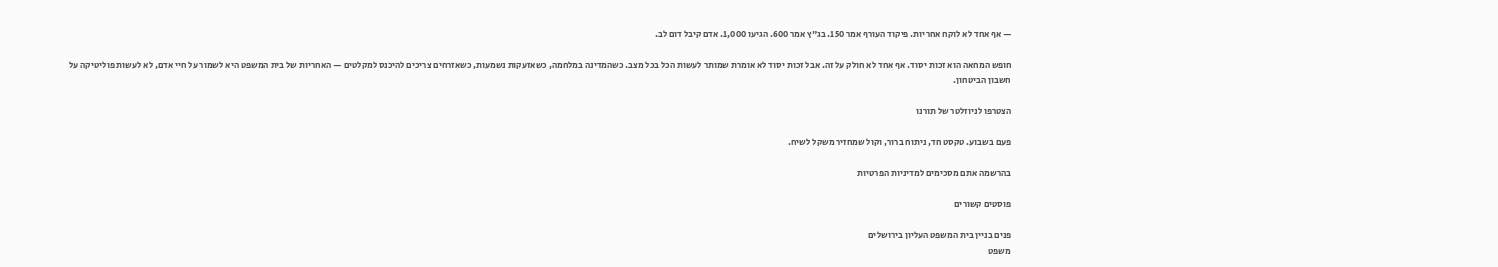— אף אחד לא לוקח אחריות. פיקוד העורף אמר 150. בג"ץ אמר 600. הגיעו 1,000. אדם קיבל דום לב.

חופש המחאה הוא זכות יסוד. אף אחד לא חולק על זה. אבל זכות יסוד לא אומרת שמותר לעשות הכל בכל מצב. כשהמדינה במלחמה, כשאזעקות נשמעות, כשאזרחים צריכים להיכנס למקלטים — האחריות של בית המשפט היא לשמור על חיי אדם, לא לעשות פוליטיקה על חשבון הביטחון.

הצטרפו לניוזלטר של תורנו

פעם בשבוע. טקסט חד, ניתוח ברור, וקול שמחזיר משקל לשיח.

בהרשמה אתם מסכימים למדיניות הפרטיות

פוסטים קשורים

פנים בניין בית המשפט העליון בירושלים
משפט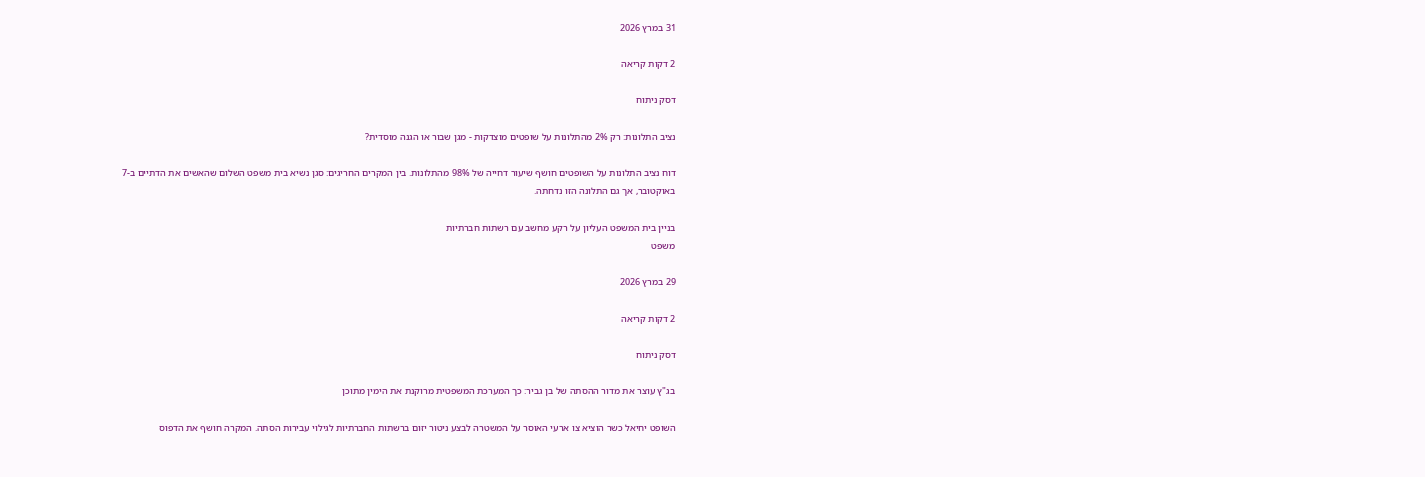31 במרץ 2026

2 דקות קריאה

דסק ניתוח

נציב התלונות: רק 2% מהתלונות על שופטים מוצדקות - מגן שבור או הגנה מוסדית?

דוח נציב התלונות על השופטים חושף שיעור דחייה של 98% מהתלונות. בין המקרים החריגים: סגן נשיא בית משפט השלום שהאשים את הדתיים ב-7 באוקטובר, אך גם התלונה הזו נדחתה.

בניין בית המשפט העליון על רקע מחשב עם רשתות חברתיות
משפט

29 במרץ 2026

2 דקות קריאה

דסק ניתוח

בג"ץ עוצר את מדור ההסתה של בן גביר: כך המערכת המשפטית מרוקנת את הימין מתוכן

השופט יחיאל כשר הוציא צו ארעי האוסר על המשטרה לבצע ניטור יזום ברשתות החברתיות לגילוי עבירות הסתה. המקרה חושף את הדפוס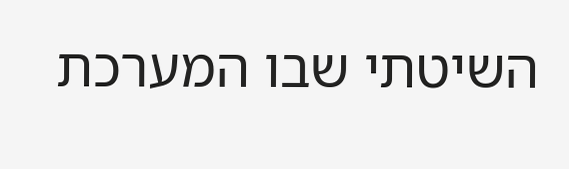השיטתי שבו המערכת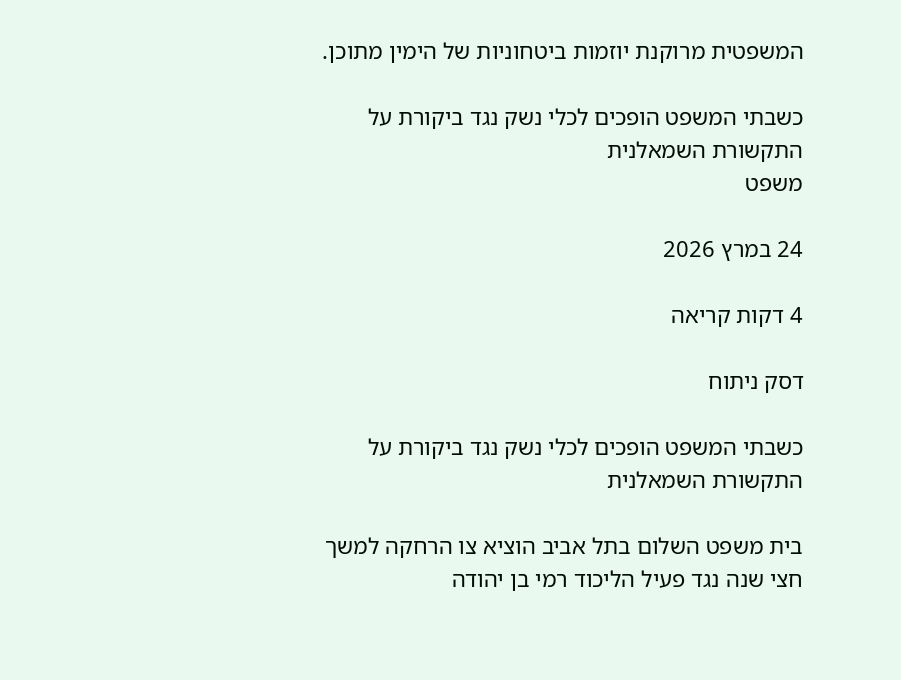המשפטית מרוקנת יוזמות ביטחוניות של הימין מתוכן.

כשבתי המשפט הופכים לכלי נשק נגד ביקורת על התקשורת השמאלנית
משפט

24 במרץ 2026

4 דקות קריאה

דסק ניתוח

כשבתי המשפט הופכים לכלי נשק נגד ביקורת על התקשורת השמאלנית

בית משפט השלום בתל אביב הוציא צו הרחקה למשך חצי שנה נגד פעיל הליכוד רמי בן יהודה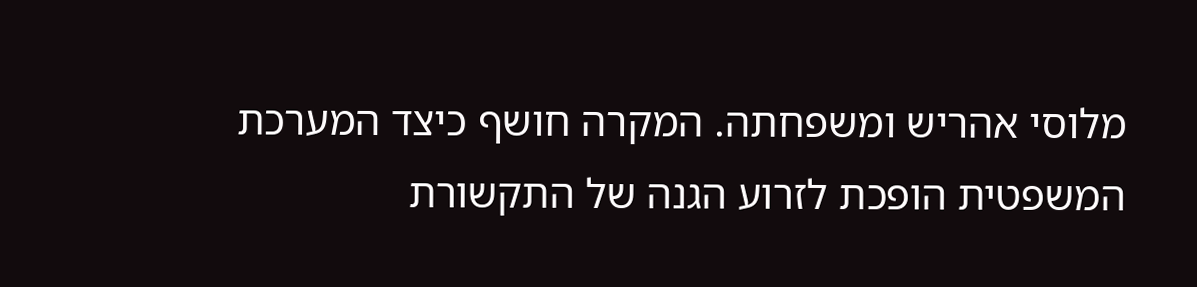מלוסי אהריש ומשפחתה. המקרה חושף כיצד המערכת המשפטית הופכת לזרוע הגנה של התקשורת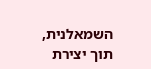השמאלנית, תוך יצירת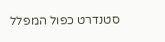סטנדרט כפול המפלל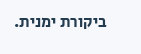ביקורת ימנית.